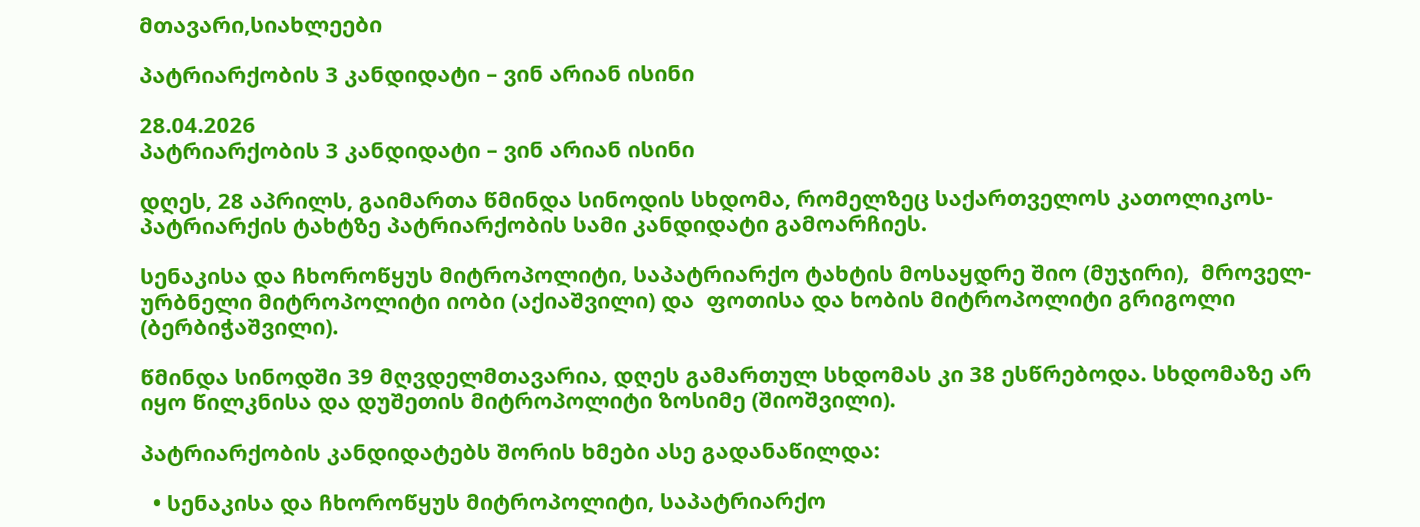მთავარი,სიახლეები

პატრიარქობის 3 კანდიდატი – ვინ არიან ისინი

28.04.2026
პატრიარქობის 3 კანდიდატი – ვინ არიან ისინი

დღეს, 28 აპრილს, გაიმართა წმინდა სინოდის სხდომა, რომელზეც საქართველოს კათოლიკოს-პატრიარქის ტახტზე პატრიარქობის სამი კანდიდატი გამოარჩიეს.

სენაკისა და ჩხოროწყუს მიტროპოლიტი, საპატრიარქო ტახტის მოსაყდრე შიო (მუჯირი),  მროველ-ურბნელი მიტროპოლიტი იობი (აქიაშვილი) და  ფოთისა და ხობის მიტროპოლიტი გრიგოლი (ბერბიჭაშვილი).

წმინდა სინოდში 39 მღვდელმთავარია, დღეს გამართულ სხდომას კი 38 ესწრებოდა. სხდომაზე არ იყო წილკნისა და დუშეთის მიტროპოლიტი ზოსიმე (შიოშვილი).

პატრიარქობის კანდიდატებს შორის ხმები ასე გადანაწილდა:

  • სენაკისა და ჩხოროწყუს მიტროპოლიტი, საპატრიარქო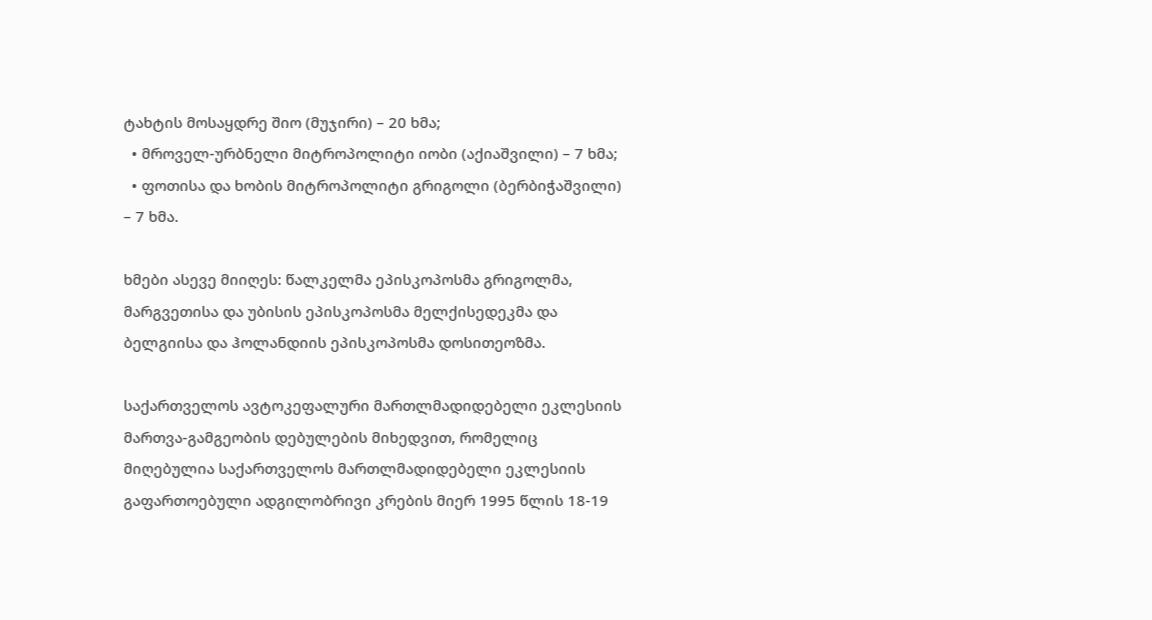ტახტის მოსაყდრე შიო (მუჯირი) – 20 ხმა;
  • მროველ-ურბნელი მიტროპოლიტი იობი (აქიაშვილი) – 7 ხმა;
  • ფოთისა და ხობის მიტროპოლიტი გრიგოლი (ბერბიჭაშვილი) – 7 ხმა.

ხმები ასევე მიიღეს: წალკელმა ეპისკოპოსმა გრიგოლმა, მარგვეთისა და უბისის ეპისკოპოსმა მელქისედეკმა და ბელგიისა და ჰოლანდიის ეპისკოპოსმა დოსითეოზმა.

საქართველოს ავტოკეფალური მართლმადიდებელი ეკლესიის მართვა-გამგეობის დებულების მიხედვით, რომელიც მიღებულია საქართველოს მართლმადიდებელი ეკლესიის გაფართოებული ადგილობრივი კრების მიერ 1995 წლის 18-19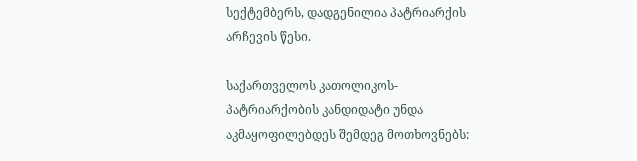სექტემბერს, დადგენილია პატრიარქის არჩევის წესი.

საქართველოს კათოლიკოს-პატრიარქობის კანდიდატი უნდა აკმაყოფილებდეს შემდეგ მოთხოვნებს: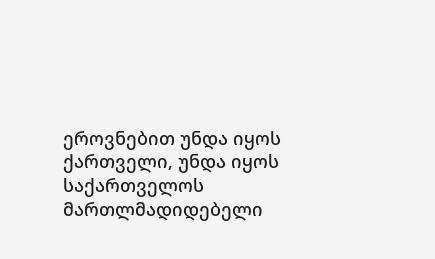ეროვნებით უნდა იყოს ქართველი, უნდა იყოს საქართველოს მართლმადიდებელი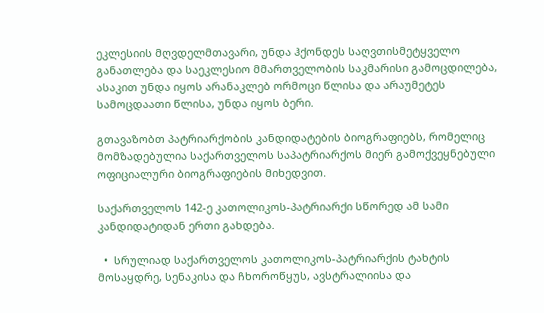ეკლესიის მღვდელმთავარი, უნდა ჰქონდეს საღვთისმეტყველო განათლება და საეკლესიო მმართველობის საკმარისი გამოცდილება, ასაკით უნდა იყოს არანაკლებ ორმოცი წლისა და არაუმეტეს სამოცდაათი წლისა, უნდა იყოს ბერი.

გთავაზობთ პატრიარქობის კანდიდატების ბიოგრაფიებს, რომელიც მომზადებულია საქართველოს საპატრიარქოს მიერ გამოქვეყნებული ოფიციალური ბიოგრაფიების მიხედვით.

საქართველოს 142-ე კათოლიკოს-პატრიარქი სწორედ ამ სამი კანდიდატიდან ერთი გახდება.

  •  სრულიად საქართველოს კათოლიკოს-პატრიარქის ტახტის მოსაყდრე, სენაკისა და ჩხოროწყუს, ავსტრალიისა და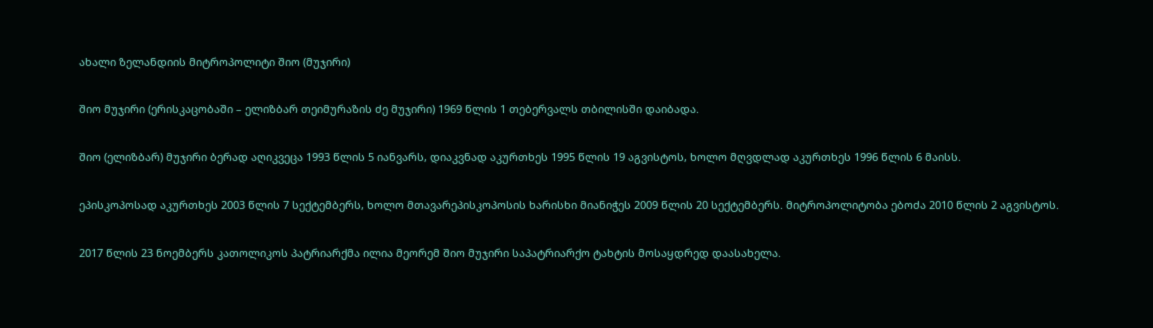ახალი ზელანდიის მიტროპოლიტი შიო (მუჯირი)

შიო მუჯირი (ერისკაცობაში – ელიზბარ თეიმურაზის ძე მუჯირი) 1969 წლის 1 თებერვალს თბილისში დაიბადა.

შიო (ელიზბარ) მუჯირი ბერად აღიკვეცა 1993 წლის 5 იანვარს, დიაკვნად აკურთხეს 1995 წლის 19 აგვისტოს, ხოლო მღვდლად აკურთხეს 1996 წლის 6 მაისს.

ეპისკოპოსად აკურთხეს 2003 წლის 7 სექტემბერს, ხოლო მთავარეპისკოპოსის ხარისხი მიანიჭეს 2009 წლის 20 სექტემბერს. მიტროპოლიტობა ებოძა 2010 წლის 2 აგვისტოს.

2017 წლის 23 ნოემბერს კათოლიკოს პატრიარქმა ილია მეორემ შიო მუჯირი საპატრიარქო ტახტის მოსაყდრედ დაასახელა.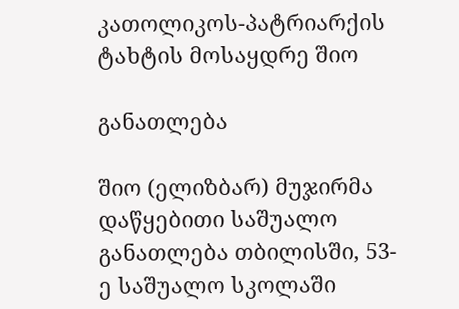კათოლიკოს-პატრიარქის ტახტის მოსაყდრე შიო

განათლება

შიო (ელიზბარ) მუჯირმა დაწყებითი საშუალო განათლება თბილისში, 53-ე საშუალო სკოლაში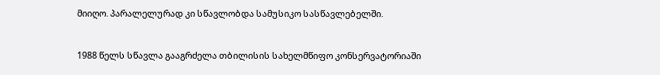მიიღო. პარალელურად კი სწავლობდა სამუსიკო სასწავლებელში.

1988 წელს სწავლა გააგრძელა თბილისის სახელმწიფო კონსერვატორიაში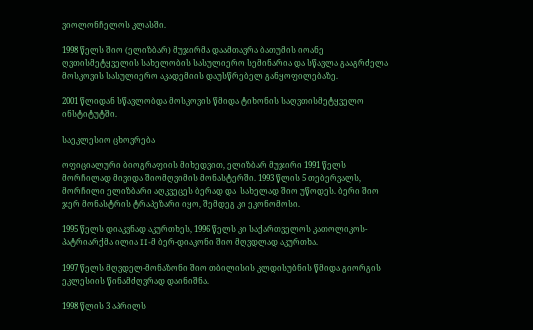ვიოლონჩელოს კლასში.

1998 წელს შიო (ელიზბარ) მუჯირმა დაამთავრა ბათუმის იოანე ღვთისმეტყველის სახელობის სასულიერო სემინარია და სწავლა გააგრძელა მოსკოვის სასულიერო აკადემიის დაუსწრებელ განყოფილებაზე.

2001 წლიდან სწავლობდა მოსკოვის წმიდა ტიხონის საღვთისმეტყველო ინსტიტუტში.

საეკლესიო ცხოვრება

ოფიციალური ბიოგრაფიის მიხედვით, ელიზბარ მუჯირი 1991 წელს  მორჩილად მივიდა შიომღვიმის მონასტერში. 1993 წლის 5 თებერვალს, მორჩილი ელიზბარი აღკვეცეს ბერად და  სახელად შიო უწოდეს. ბერი შიო ჯერ მონასტრის ტრაპეზარი იყო, შემდეგ კი ეკონომოსი.

1995 წელს დიაკვნად აკურთხეს, 1996 წელს კი საქართველოს კათოლიკოს-პატრიარქმა ილია II-მ ბერ-დიაკონი შიო მღვდლად აკურთხა.

1997 წელს მღვდელ-მონაზონი შიო თბილისის კლდისუბნის წმიდა გიორგის ეკლესიის წინამძღვრად დაინიშნა.

1998 წლის 3 აპრილს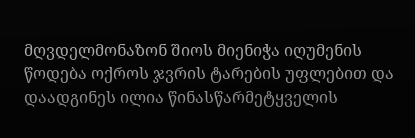მღვდელმონაზონ შიოს მიენიჭა იღუმენის წოდება ოქროს ჯვრის ტარების უფლებით და დაადგინეს ილია წინასწარმეტყველის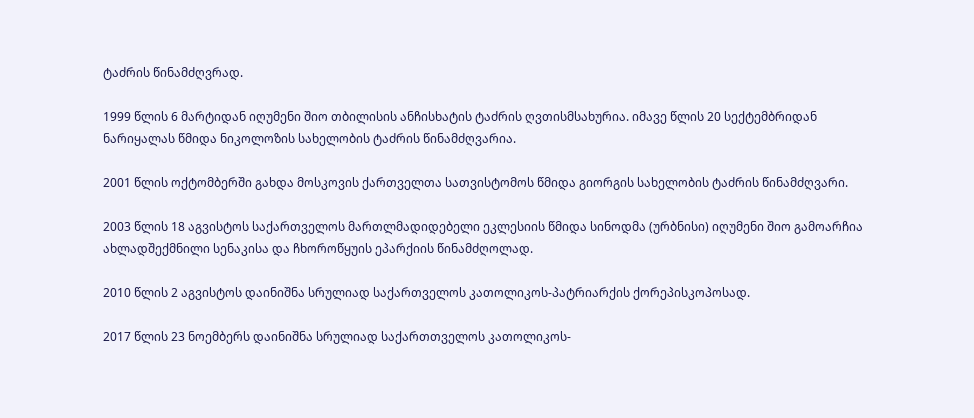ტაძრის წინამძღვრად.

1999 წლის 6 მარტიდან იღუმენი შიო თბილისის ანჩისხატის ტაძრის ღვთისმსახურია. იმავე წლის 20 სექტემბრიდან ნარიყალას წმიდა ნიკოლოზის სახელობის ტაძრის წინამძღვარია.

2001 წლის ოქტომბერში გახდა მოსკოვის ქართველთა სათვისტომოს წმიდა გიორგის სახელობის ტაძრის წინამძღვარი.

2003 წლის 18 აგვისტოს საქართველოს მართლმადიდებელი ეკლესიის წმიდა სინოდმა (ურბნისი) იღუმენი შიო გამოარჩია ახლადშექმნილი სენაკისა და ჩხოროწყუის ეპარქიის წინამძღოლად.

2010 წლის 2 აგვისტოს დაინიშნა სრულიად საქართველოს კათოლიკოს-პატრიარქის ქორეპისკოპოსად.

2017 წლის 23 ნოემბერს დაინიშნა სრულიად საქართთველოს კათოლიკოს-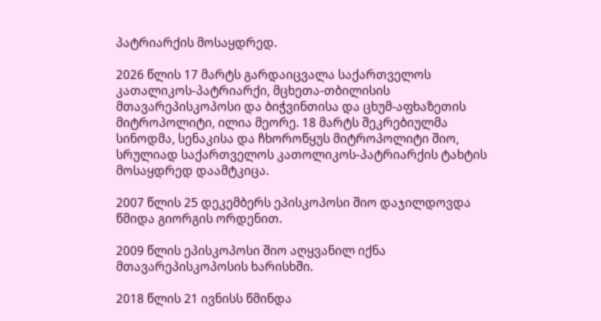პატრიარქის მოსაყდრედ.

2026 წლის 17 მარტს გარდაიცვალა საქართველოს კათალიკოს-პატრიარქი, მცხეთა-თბილისის მთავარეპისკოპოსი და ბიჭვინთისა და ცხუმ-აფხაზეთის მიტროპოლიტი, ილია მეორე. 18 მარტს შეკრებიულმა სინოდმა, სენაკისა და ჩხოროწყუს მიტროპოლიტი შიო, სრულიად საქართველოს კათოლიკოს-პატრიარქის ტახტის მოსაყდრედ დაამტკიცა.

2007 წლის 25 დეკემბერს ეპისკოპოსი შიო დაჯილდოვდა წმიდა გიორგის ორდენით.

2009 წლის ეპისკოპოსი შიო აღყვანილ იქნა მთავარეპისკოპოსის ხარისხში.

2018 წლის 21 ივნისს წმინდა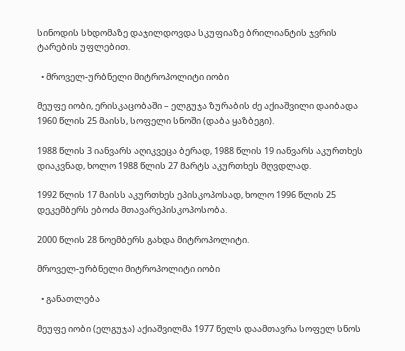სინოდის სხდომაზე დაჯილდოვდა სკუფიაზე ბრილიანტის ჯვრის ტარების უფლებით.

  • მროველ-ურბნელი მიტროპოლიტი იობი

მეუფე იობი, ერისკაცობაში – ელგუჯა ზურაბის ძე აქიაშვილი დაიბადა 1960 წლის 25 მაისს, სოფელი სნოში (დაბა ყაზბეგი).

1988 წლის 3 იანვარს აღიკვეცა ბერად, 1988 წლის 19 იანვარს აკურთხეს დიაკვნად, ხოლო 1988 წლის 27 მარტს აკურთხეს მღვდლად.

1992 წლის 17 მაისს აკურთხეს ეპისკოპოსად, ხოლო 1996 წლის 25 დეკემბერს ებოძა მთავარეპისკოპოსობა.

2000 წლის 28 ნოემბერს გახდა მიტროპოლიტი.

მროველ-ურბნელი მიტროპოლიტი იობი

  • განათლება

მეუფე იობი (ელგუჯა) აქიაშვილმა 1977 წელს დაამთავრა სოფელ სნოს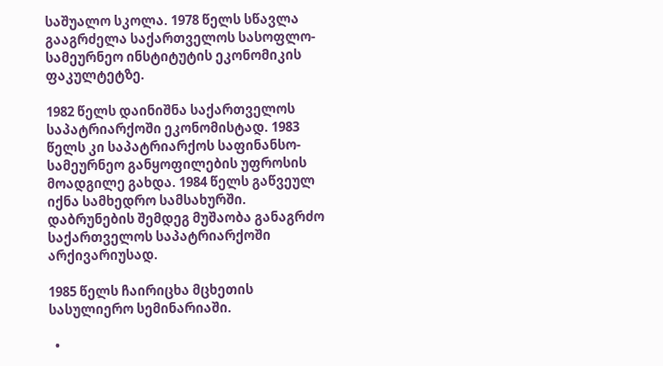საშუალო სკოლა. 1978 წელს სწავლა გააგრძელა საქართველოს სასოფლო-სამეურნეო ინსტიტუტის ეკონომიკის ფაკულტეტზე.

1982 წელს დაინიშნა საქართველოს საპატრიარქოში ეკონომისტად. 1983 წელს კი საპატრიარქოს საფინანსო-სამეურნეო განყოფილების უფროსის მოადგილე გახდა. 1984 წელს გაწვეულ იქნა სამხედრო სამსახურში. დაბრუნების შემდეგ მუშაობა განაგრძო საქართველოს საპატრიარქოში არქივარიუსად.

1985 წელს ჩაირიცხა მცხეთის სასულიერო სემინარიაში.

  •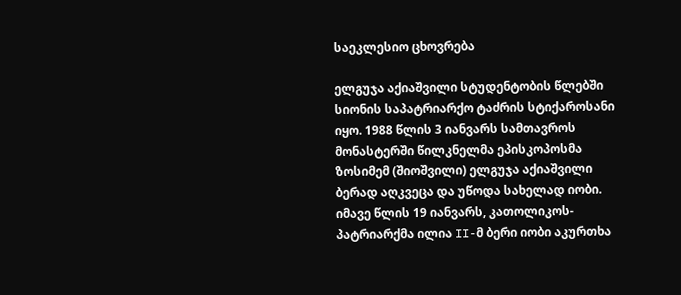საეკლესიო ცხოვრება

ელგუჯა აქიაშვილი სტუდენტობის წლებში სიონის საპატრიარქო ტაძრის სტიქაროსანი იყო. 1988 წლის 3 იანვარს სამთავროს მონასტერში წილკნელმა ეპისკოპოსმა ზოსიმემ (შიოშვილი) ელგუჯა აქიაშვილი ბერად აღკვეცა და უწოდა სახელად იობი. იმავე წლის 19 იანვარს, კათოლიკოს-პატრიარქმა ილია II-მ ბერი იობი აკურთხა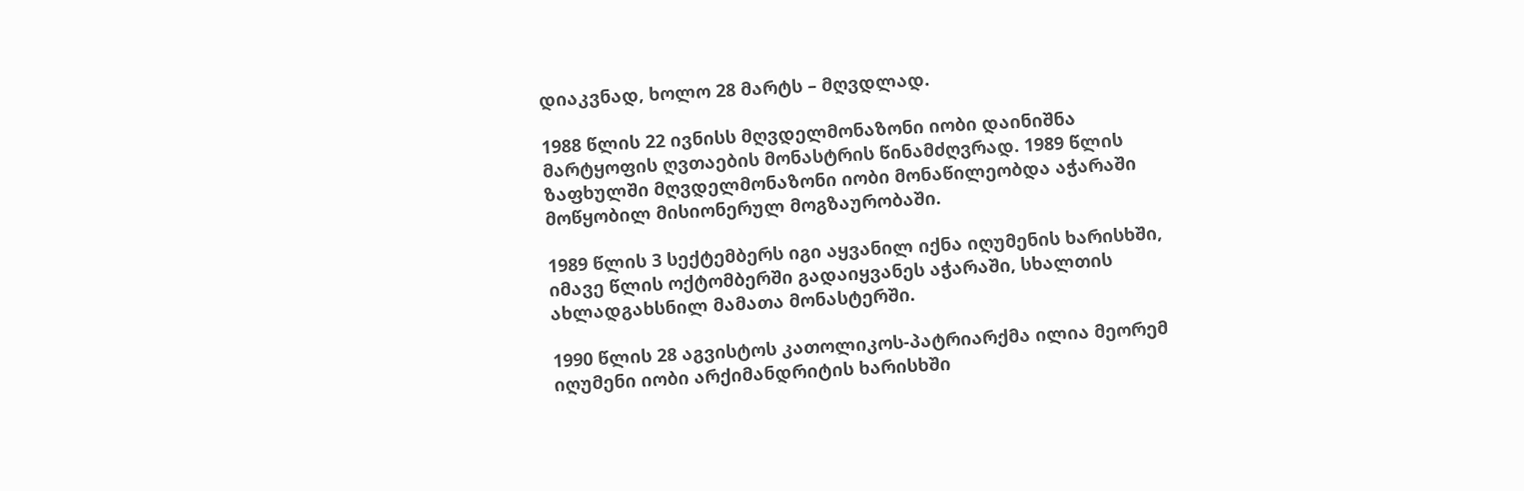დიაკვნად, ხოლო 28 მარტს – მღვდლად.

1988 წლის 22 ივნისს მღვდელმონაზონი იობი დაინიშნა მარტყოფის ღვთაების მონასტრის წინამძღვრად. 1989 წლის ზაფხულში მღვდელმონაზონი იობი მონაწილეობდა აჭარაში მოწყობილ მისიონერულ მოგზაურობაში.

1989 წლის 3 სექტემბერს იგი აყვანილ იქნა იღუმენის ხარისხში, იმავე წლის ოქტომბერში გადაიყვანეს აჭარაში, სხალთის ახლადგახსნილ მამათა მონასტერში.

1990 წლის 28 აგვისტოს კათოლიკოს-პატრიარქმა ილია მეორემ იღუმენი იობი არქიმანდრიტის ხარისხში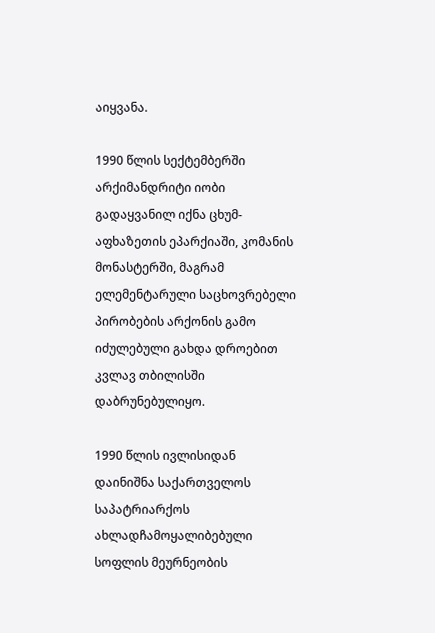აიყვანა.

1990 წლის სექტემბერში არქიმანდრიტი იობი გადაყვანილ იქნა ცხუმ-აფხაზეთის ეპარქიაში, კომანის მონასტერში, მაგრამ ელემენტარული საცხოვრებელი პირობების არქონის გამო იძულებული გახდა დროებით კვლავ თბილისში დაბრუნებულიყო.

1990 წლის ივლისიდან დაინიშნა საქართველოს საპატრიარქოს ახლადჩამოყალიბებული სოფლის მეურნეობის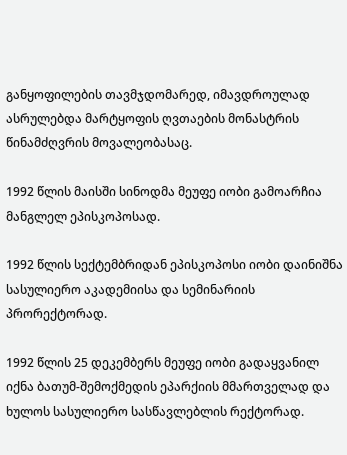განყოფილების თავმჯდომარედ, იმავდროულად ასრულებდა მარტყოფის ღვთაების მონასტრის წინამძღვრის მოვალეობასაც.

1992 წლის მაისში სინოდმა მეუფე იობი გამოარჩია მანგლელ ეპისკოპოსად.

1992 წლის სექტემბრიდან ეპისკოპოსი იობი დაინიშნა სასულიერო აკადემიისა და სემინარიის პრორექტორად.

1992 წლის 25 დეკემბერს მეუფე იობი გადაყვანილ იქნა ბათუმ-შემოქმედის ეპარქიის მმართველად და ხულოს სასულიერო სასწავლებლის რექტორად.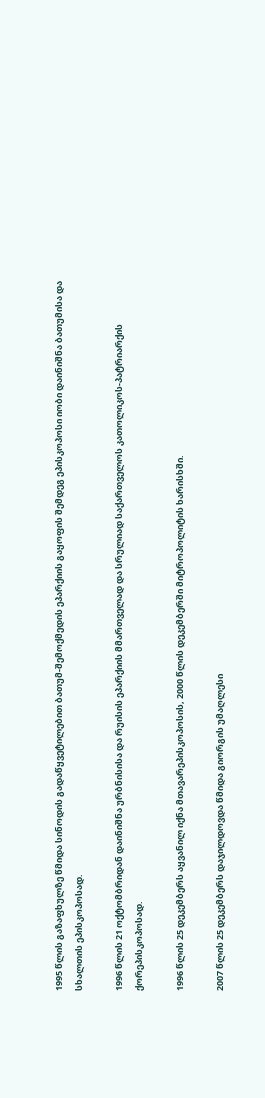1995 წლის გაზაფხულზე წმიდა სინოდის გადაწყვეტილებით ბათუმ-შემოქმედის ეპარქიის გაყოფის შემდეგ ეპისკოპოსი იობი დაინიშნა ბათუმისა და სხალთის ეპისკოპოსად.

1996 წლის 21 ოქტომბრიდან დაინიშნა ურბნისისა და რუისის ეპარქიის მმართველად და სრულიად საქართველოს კათოლიკოს-პატრიარქის ქორეპისკოპოსად.

1996 წლის 25 დეკემბერს აყვანილ იქნა მთავარეპისკოპოსის, 2000 წლის დეკემბერში მიტროპოლიტის ხარისხში.

2007 წლის 25 დეკემბერს დაჯილდოვდა წმიდა გიორგის უმაღლესი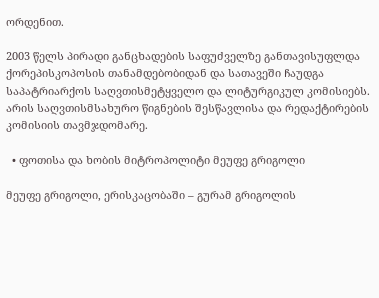ორდენით.

2003 წელს პირადი განცხადების საფუძველზე განთავისუფლდა ქორეპისკოპოსის თანამდებობიდან და სათავეში ჩაუდგა საპატრიარქოს საღვთისმეტყველო და ლიტურგიკულ კომისიებს. არის საღვთისმსახურო წიგნების შესწავლისა და რედაქტირების კომისიის თავმჯდომარე.

  • ფოთისა და ხობის მიტროპოლიტი მეუფე გრიგოლი

მეუფე გრიგოლი, ერისკაცობაში – გურამ გრიგოლის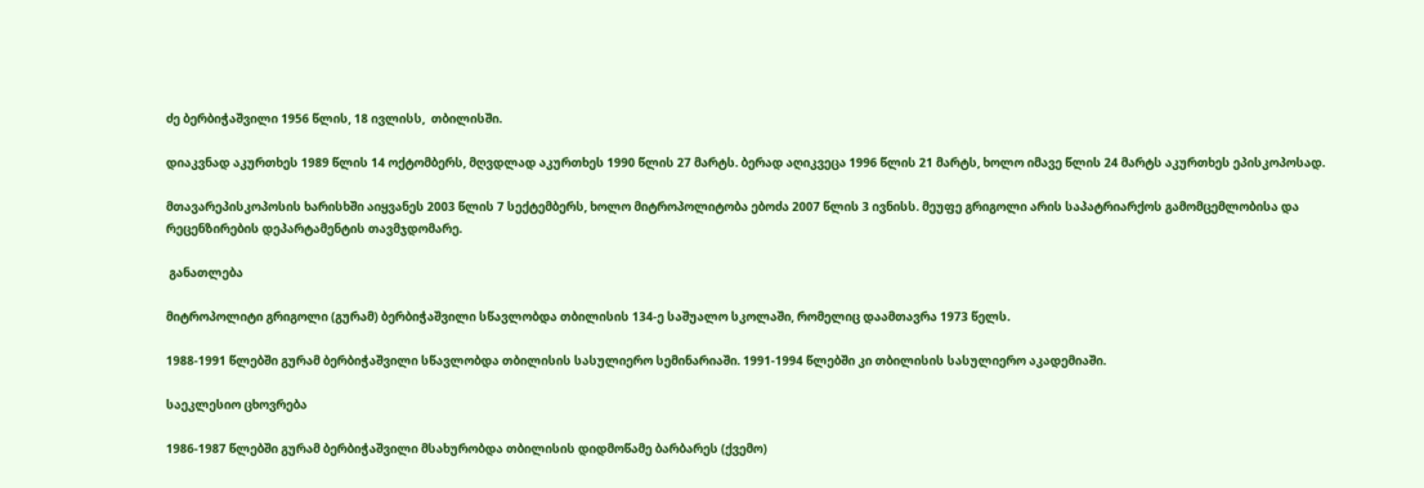ძე ბერბიჭაშვილი 1956 წლის, 18 ივლისს,  თბილისში.

დიაკვნად აკურთხეს 1989 წლის 14 ოქტომბერს, მღვდლად აკურთხეს 1990 წლის 27 მარტს. ბერად აღიკვეცა 1996 წლის 21 მარტს, ხოლო იმავე წლის 24 მარტს აკურთხეს ეპისკოპოსად.

მთავარეპისკოპოსის ხარისხში აიყვანეს 2003 წლის 7 სექტემბერს, ხოლო მიტროპოლიტობა ებოძა 2007 წლის 3 ივნისს. მეუფე გრიგოლი არის საპატრიარქოს გამომცემლობისა და რეცენზირების დეპარტამენტის თავმჯდომარე.

 განათლება

მიტროპოლიტი გრიგოლი (გურამ) ბერბიჭაშვილი სწავლობდა თბილისის 134-ე საშუალო სკოლაში, რომელიც დაამთავრა 1973 წელს.

1988-1991 წლებში გურამ ბერბიჭაშვილი სწავლობდა თბილისის სასულიერო სემინარიაში. 1991-1994 წლებში კი თბილისის სასულიერო აკადემიაში.

საეკლესიო ცხოვრება

1986-1987 წლებში გურამ ბერბიჭაშვილი მსახურობდა თბილისის დიდმოწამე ბარბარეს (ქვემო)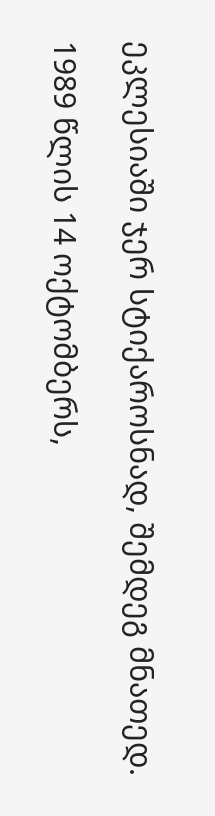ეკლესიაში ჯერ სტიქაროსნად, შემდეგ მნათედ.

1989 წლის 14 ოქტომბერს,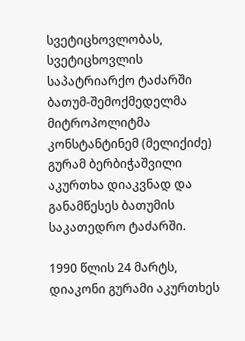სვეტიცხოვლობას, სვეტიცხოვლის საპატრიარქო ტაძარში ბათუმ-შემოქმედელმა მიტროპოლიტმა კონსტანტინემ (მელიქიძე) გურამ ბერბიჭაშვილი აკურთხა დიაკვნად და განამწესეს ბათუმის საკათედრო ტაძარში.

1990 წლის 24 მარტს, დიაკონი გურამი აკურთხეს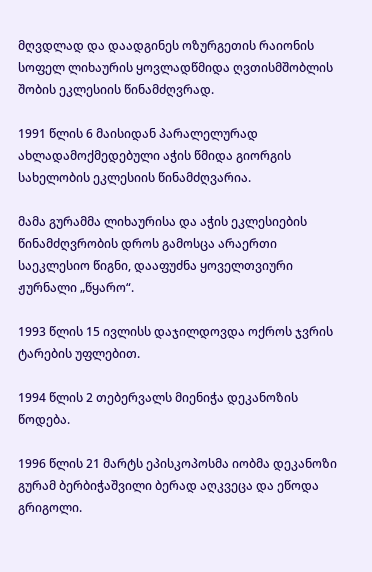მღვდლად და დაადგინეს ოზურგეთის რაიონის სოფელ ლიხაურის ყოვლადწმიდა ღვთისმშობლის შობის ეკლესიის წინამძღვრად.

1991 წლის 6 მაისიდან პარალელურად ახლადამოქმედებული აჭის წმიდა გიორგის სახელობის ეკლესიის წინამძღვარია.

მამა გურამმა ლიხაურისა და აჭის ეკლესიების წინამძღვრობის დროს გამოსცა არაერთი საეკლესიო წიგნი, დააფუძნა ყოველთვიური ჟურნალი „წყარო“.

1993 წლის 15 ივლისს დაჯილდოვდა ოქროს ჯვრის ტარების უფლებით.

1994 წლის 2 თებერვალს მიენიჭა დეკანოზის წოდება.

1996 წლის 21 მარტს ეპისკოპოსმა იობმა დეკანოზი გურამ ბერბიჭაშვილი ბერად აღკვეცა და ეწოდა გრიგოლი.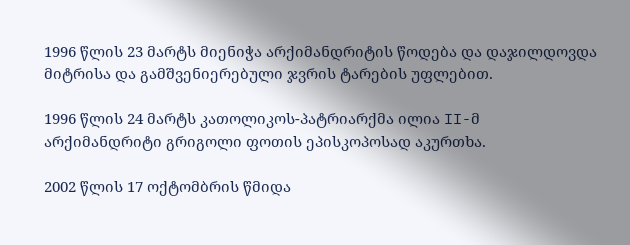1996 წლის 23 მარტს მიენიჭა არქიმანდრიტის წოდება და დაჯილდოვდა მიტრისა და გამშვენიერებული ჯვრის ტარების უფლებით.

1996 წლის 24 მარტს კათოლიკოს-პატრიარქმა ილია II-მ არქიმანდრიტი გრიგოლი ფოთის ეპისკოპოსად აკურთხა.

2002 წლის 17 ოქტომბრის წმიდა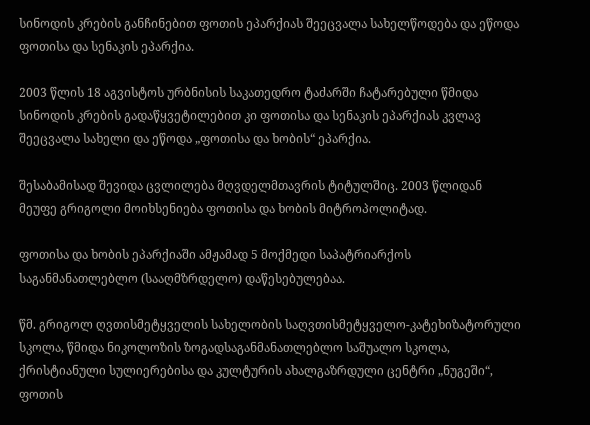სინოდის კრების განჩინებით ფოთის ეპარქიას შეეცვალა სახელწოდება და ეწოდა ფოთისა და სენაკის ეპარქია.

2003 წლის 18 აგვისტოს ურბნისის საკათედრო ტაძარში ჩატარებული წმიდა სინოდის კრების გადაწყვეტილებით კი ფოთისა და სენაკის ეპარქიას კვლავ შეეცვალა სახელი და ეწოდა „ფოთისა და ხობის“ ეპარქია.

შესაბამისად შევიდა ცვლილება მღვდელმთავრის ტიტულშიც. 2003 წლიდან მეუფე გრიგოლი მოიხსენიება ფოთისა და ხობის მიტროპოლიტად.

ფოთისა და ხობის ეპარქიაში ამჟამად 5 მოქმედი საპატრიარქოს საგანმანათლებლო (სააღმზრდელო) დაწესებულებაა.

წმ. გრიგოლ ღვთისმეტყველის სახელობის საღვთისმეტყველო-კატეხიზატორული სკოლა, წმიდა ნიკოლოზის ზოგადსაგანმანათლებლო საშუალო სკოლა, ქრისტიანული სულიერებისა და კულტურის ახალგაზრდული ცენტრი „ნუგეში“, ფოთის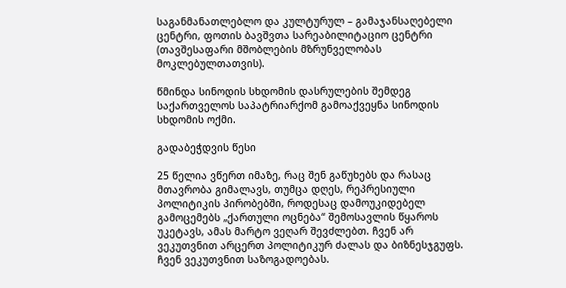საგანმანათლებლო და კულტურულ – გამაჯანსაღებელი ცენტრი, ფოთის ბავშვთა სარეაბილიტაციო ცენტრი (თავშესაფარი მშობლების მზრუნველობას მოკლებულთათვის).

წმინდა სინოდის სხდომის დასრულების შემდეგ საქართველოს საპატრიარქომ გამოაქვეყნა სინოდის სხდომის ოქმი.

გადაბეჭდვის წესი

25 წელია ვწერთ იმაზე, რაც შენ გაწუხებს და რასაც მთავრობა გიმალავს, თუმცა დღეს, რეპრესიული პოლიტიკის პირობებში, როდესაც დამოუკიდებელ გამოცემებს „ქართული ოცნება“ შემოსავლის წყაროს უკეტავს, ამას მარტო ვეღარ შევძლებთ. ჩვენ არ ვეკუთვნით არცერთ პოლიტიკურ ძალას და ბიზნესჯგუფს. ჩვენ ვეკუთვნით საზოგადოებას.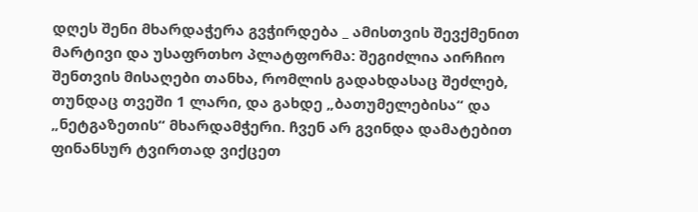დღეს შენი მხარდაჭერა გვჭირდება _ ამისთვის შევქმენით მარტივი და უსაფრთხო პლატფორმა: შეგიძლია აირჩიო შენთვის მისაღები თანხა, რომლის გადახდასაც შეძლებ, თუნდაც თვეში 1 ლარი, და გახდე „ბათუმელებისა“ და „ნეტგაზეთის“ მხარდამჭერი. ჩვენ არ გვინდა დამატებით ფინანსურ ტვირთად ვიქცეთ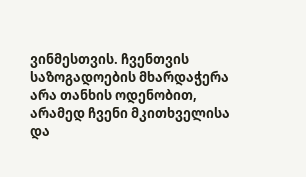ვინმესთვის. ჩვენთვის საზოგადოების მხარდაჭერა არა თანხის ოდენობით, არამედ ჩვენი მკითხველისა და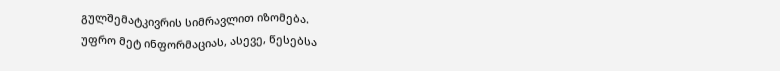გულშემატკივრის სიმრავლით იზომება.
უფრო მეტ ინფორმაციას, ასევე, წესებსა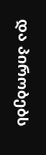და პირობებს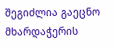შეგიძლია გაეცნო მხარდაჭერის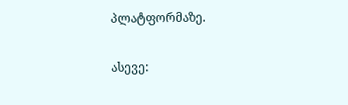პლატფორმაზე.

ასევე: